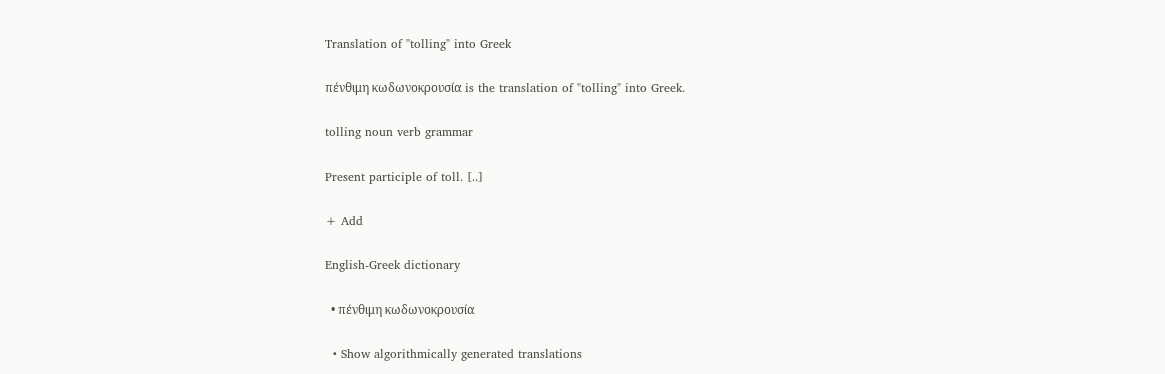Translation of "tolling" into Greek

πένθιμη κωδωνοκρουσία is the translation of "tolling" into Greek.

tolling noun verb grammar

Present participle of toll. [..]

+ Add

English-Greek dictionary

  • πένθιμη κωδωνοκρουσία

  • Show algorithmically generated translations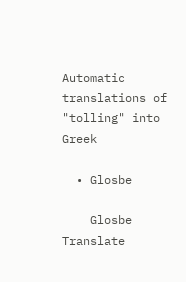Automatic translations of "tolling" into Greek

  • Glosbe

    Glosbe Translate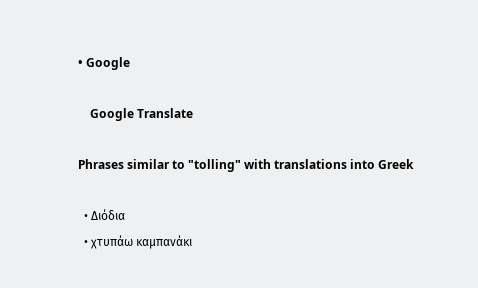• Google

    Google Translate

Phrases similar to "tolling" with translations into Greek

  • Διόδια
  • χτυπάω καμπανάκι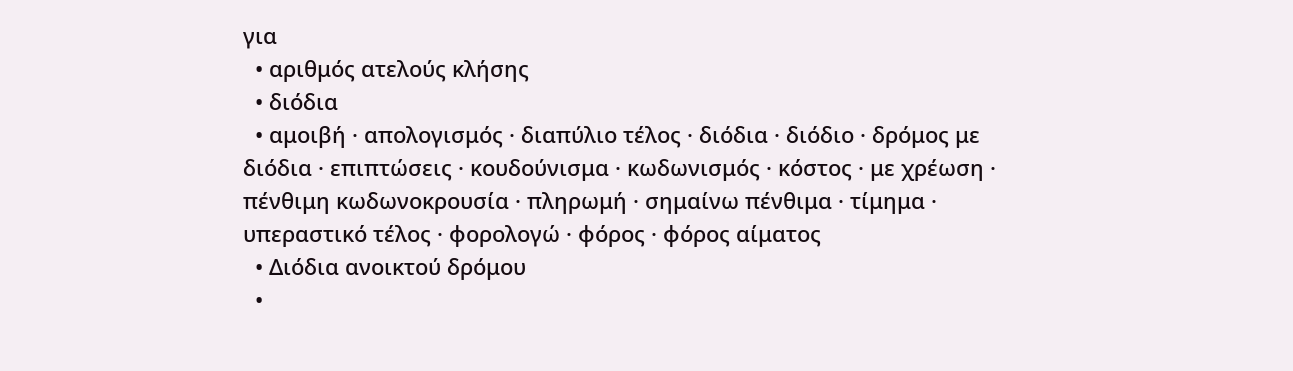για
  • αριθμός ατελούς κλήσης
  • διόδια
  • αμοιβή · απολογισμός · διαπύλιο τέλος · διόδια · διόδιο · δρόμος με διόδια · επιπτώσεις · κουδούνισμα · κωδωνισμός · κόστος · με χρέωση · πένθιμη κωδωνοκρουσία · πληρωμή · σημαίνω πένθιμα · τίμημα · υπεραστικό τέλος · φορολογώ · φόρος · φόρος αίματος
  • Διόδια ανοικτού δρόμου
  •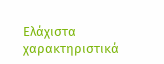Ελάχιστα χαρακτηριστικά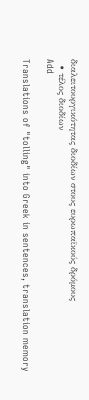διαλειτουργικότητας διοδίων στους ευρωπαϊκούς δρόμους
  • τέλος διοδίων
Add

Translations of "tolling" into Greek in sentences, translation memory